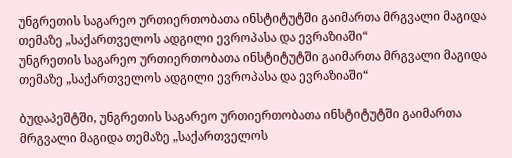უნგრეთის საგარეო ურთიერთობათა ინსტიტუტში გაიმართა მრგვალი მაგიდა თემაზე „საქართველოს ადგილი ევროპასა და ევრაზიაში“
უნგრეთის საგარეო ურთიერთობათა ინსტიტუტში გაიმართა მრგვალი მაგიდა თემაზე „საქართველოს ადგილი ევროპასა და ევრაზიაში“

ბუდაპეშტში, უნგრეთის საგარეო ურთიერთობათა ინსტიტუტში გაიმართა მრგვალი მაგიდა თემაზე „საქართველოს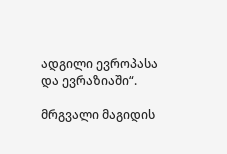ადგილი ევროპასა და ევრაზიაში“.

მრგვალი მაგიდის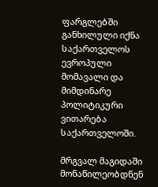ფარგლებში განხილული იქნა საქართველოს ევროპული მომავალი და მიმდინარე პოლიტიკური ვითარება საქართველოში.

მრგვალ მაგიდაში მონაწილეობდნენ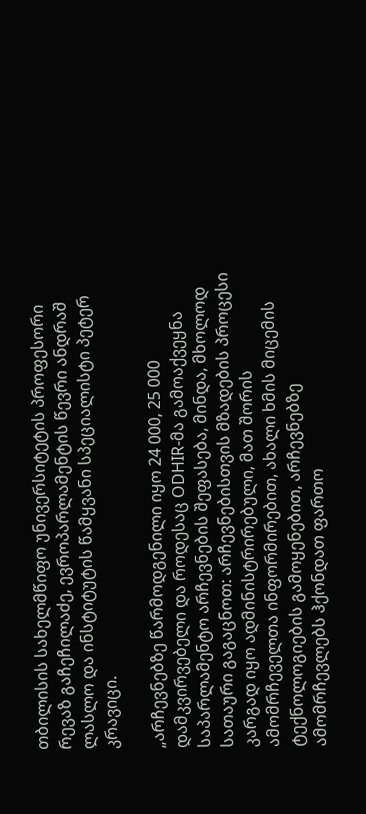თბილისის სახელმწიფო უნივერსიტეტის პროფესორი რევაზ გაჩეჩილაძე, ევროპარლამენტის წევრი ანდრაშ ლასლო და ინსტიტუტის წამყვანი სპეციალისტი პეტერ კრავიცი.

„არჩევნებზე წარმოდგენილი იყო 24 000, 25 000 დამკვირვებელი და როდესაც ODHIR-მა გამოაქვეყნა საპარლამენტო არჩევნების შეფასება, მინდა, მხოლოდ სათაური გაგაცნოთ: არჩევნებისთვის მზადების პროცესი კარგად იყო ადმინისტრირებული, მათ შორის ამომრჩეველთა ინფორმირებით, ახალი ხმის მიცემის ტექნოლოგიების გამოყენებით, არჩევნებზე ამომრჩევლებს ჰქონდათ ფართო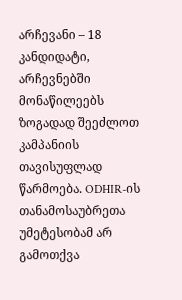არჩევანი – 18 კანდიდატი, არჩევნებში მონაწილეებს ზოგადად შეეძლოთ კამპანიის თავისუფლად  წარმოება. ODHIR-ის თანამოსაუბრეთა უმეტესობამ არ გამოთქვა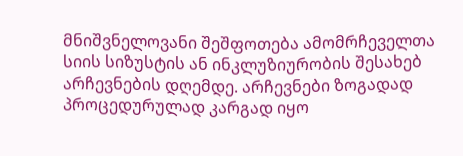მნიშვნელოვანი შეშფოთება ამომრჩეველთა სიის სიზუსტის ან ინკლუზიურობის შესახებ არჩევნების დღემდე. არჩევნები ზოგადად პროცედურულად კარგად იყო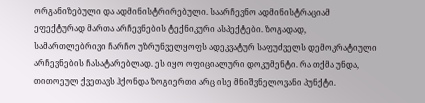ორგანიზებული და ადმინისტრირებული. საარჩევნო ადმინისტრაციამ ეფექტურად მართა არჩევნების ტექნიკური ასპექტები. ზოგადად, სამართლებრივი ჩარჩო უზრუნველყოფს ადეკვატურ საფუძველს დემოკრატიული არჩევნების ჩასატარებლად. ეს იყო ოფიციალური დოკუმენტი. რა თქმა უნდა, თითოეულ ქვეთავს ჰქონდა ზოგიერთი არც ისე მნიშვნელოვანი პუნქტი.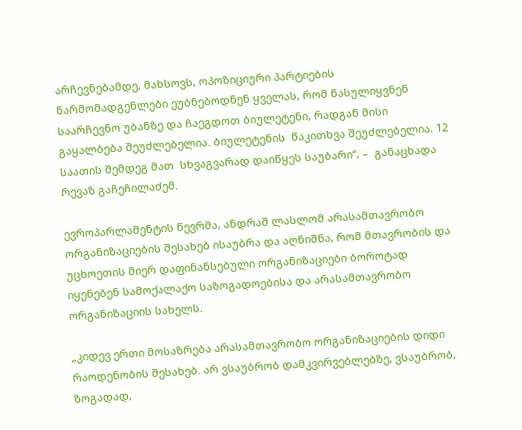არჩევნებამდე, მახსოვს, ოპოზიციური პარტიების წარმომადგენლები ეუბნებოდნენ ყველას, რომ წასულიყვნენ საარჩევნო უბანზე და ჩაეგდოთ ბიულეტენი, რადგან მისი გაყალბება შეუძლებელია. ბიულეტენის  წაკითხვა შეუძლებელია. 12 საათის შემდეგ მათ  სხვაგვარად დაიწყეს საუბარი“, –  განაცხადა რევაზ გაჩეჩილაძემ.

ევროპარლამენტის წევრმა, ანდრაშ ლასლომ არასამთავრობო ორგანიზაციების შესახებ ისაუბრა და აღნიშნა, რომ მთავრობის და უცხოეთის მიერ დაფინანსებული ორგანიზაციები ბოროტად იყენებენ სამოქალაქო საზოგადოებისა და არასამთავრობო ორგანიზაციის სახელს.

„კიდევ ერთი მოსაზრება არასამთავრობო ორგანიზაციების დიდი რაოდენობის შესახებ. არ ვსაუბრობ დამკვირვებლებზე, ვსაუბრობ, ზოგადად,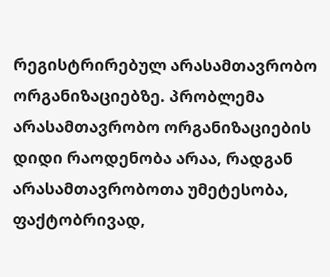რეგისტრირებულ არასამთავრობო ორგანიზაციებზე. პრობლემა არასამთავრობო ორგანიზაციების დიდი რაოდენობა არაა, რადგან არასამთავრობოთა უმეტესობა, ფაქტობრივად,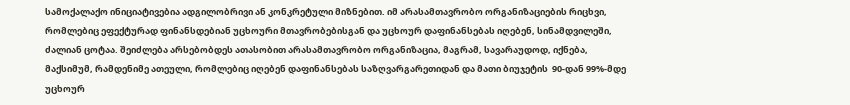სამოქალაქო ინიციატივებია ადგილობრივი ან კონკრეტული მიზნებით. იმ არასამთავრობო ორგანიზაციების რიცხვი, რომლებიც ეფექტურად ფინანსდებიან უცხოური მთავრობებისგან და უცხოურ დაფინანსებას იღებენ, სინამდვილეში, ძალიან ცოტაა. შეიძლება არსებობდეს ათასობით არასამთავრობო ორგანიზაცია, მაგრამ, სავარაუდოდ, იქნება, მაქსიმუმ, რამდენიმე ათეული, რომლებიც იღებენ დაფინანსებას საზღვარგარეთიდან და მათი ბიუჯეტის  90-დან 99%-მდე უცხოურ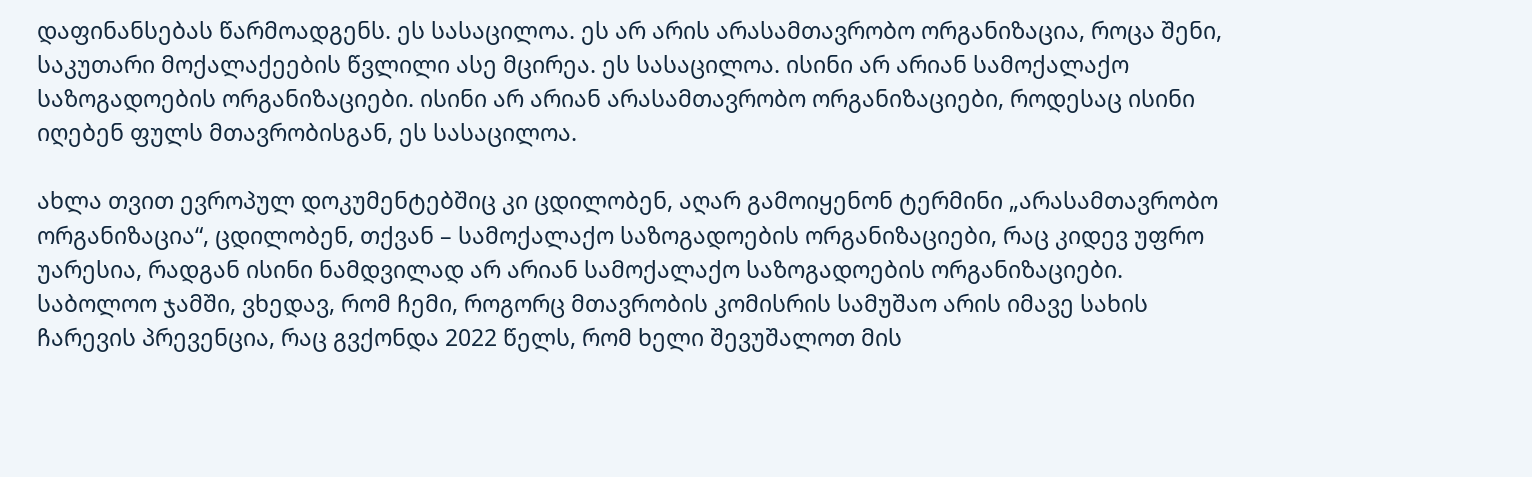დაფინანსებას წარმოადგენს. ეს სასაცილოა. ეს არ არის არასამთავრობო ორგანიზაცია, როცა შენი, საკუთარი მოქალაქეების წვლილი ასე მცირეა. ეს სასაცილოა. ისინი არ არიან სამოქალაქო საზოგადოების ორგანიზაციები. ისინი არ არიან არასამთავრობო ორგანიზაციები, როდესაც ისინი იღებენ ფულს მთავრობისგან, ეს სასაცილოა.

ახლა თვით ევროპულ დოკუმენტებშიც კი ცდილობენ, აღარ გამოიყენონ ტერმინი „არასამთავრობო ორგანიზაცია“, ცდილობენ, თქვან – სამოქალაქო საზოგადოების ორგანიზაციები, რაც კიდევ უფრო უარესია, რადგან ისინი ნამდვილად არ არიან სამოქალაქო საზოგადოების ორგანიზაციები. საბოლოო ჯამში, ვხედავ, რომ ჩემი, როგორც მთავრობის კომისრის სამუშაო არის იმავე სახის ჩარევის პრევენცია, რაც გვქონდა 2022 წელს, რომ ხელი შევუშალოთ მის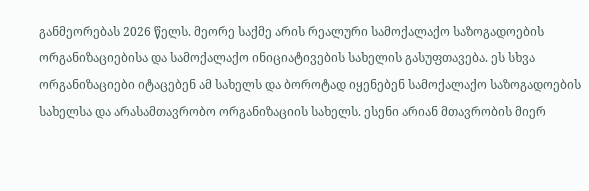განმეორებას 2026 წელს. მეორე საქმე არის რეალური სამოქალაქო საზოგადოების ორგანიზაციებისა და სამოქალაქო ინიციატივების სახელის გასუფთავება. ეს სხვა ორგანიზაციები იტაცებენ ამ სახელს და ბოროტად იყენებენ სამოქალაქო საზოგადოების სახელსა და არასამთავრობო ორგანიზაციის სახელს. ესენი არიან მთავრობის მიერ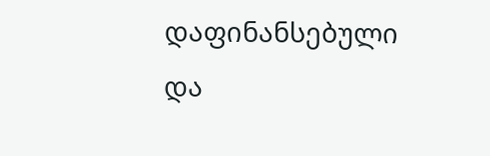დაფინანსებული და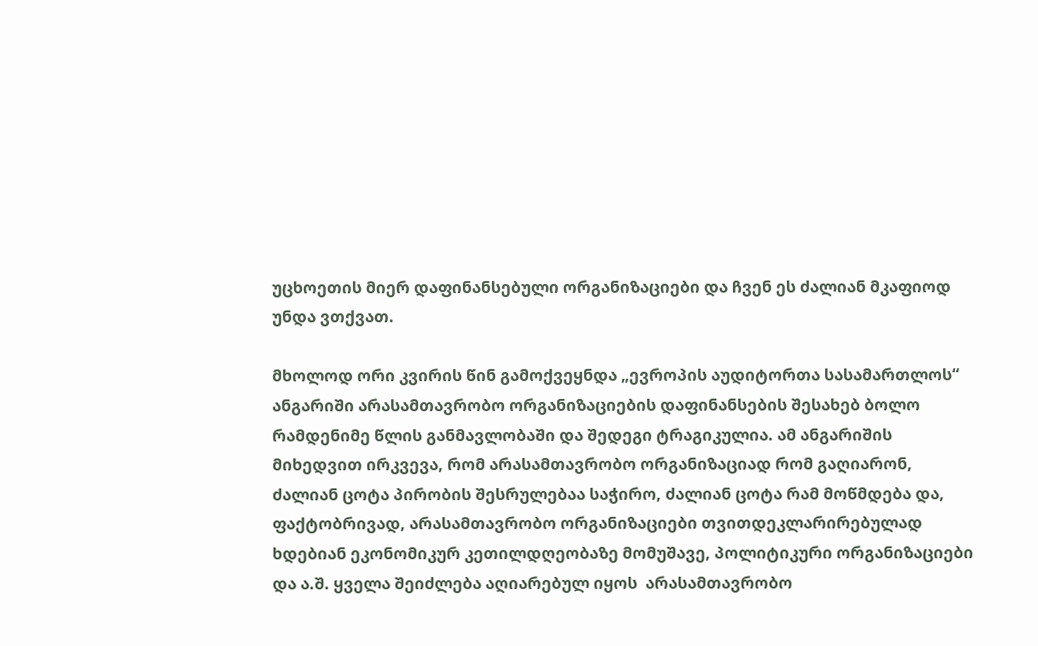უცხოეთის მიერ დაფინანსებული ორგანიზაციები და ჩვენ ეს ძალიან მკაფიოდ უნდა ვთქვათ.

მხოლოდ ორი კვირის წინ გამოქვეყნდა „ევროპის აუდიტორთა სასამართლოს“ ანგარიში არასამთავრობო ორგანიზაციების დაფინანსების შესახებ ბოლო რამდენიმე წლის განმავლობაში და შედეგი ტრაგიკულია. ამ ანგარიშის მიხედვით ირკვევა, რომ არასამთავრობო ორგანიზაციად რომ გაღიარონ, ძალიან ცოტა პირობის შესრულებაა საჭირო, ძალიან ცოტა რამ მოწმდება და, ფაქტობრივად, არასამთავრობო ორგანიზაციები თვითდეკლარირებულად ხდებიან ეკონომიკურ კეთილდღეობაზე მომუშავე, პოლიტიკური ორგანიზაციები და ა.შ. ყველა შეიძლება აღიარებულ იყოს  არასამთავრობო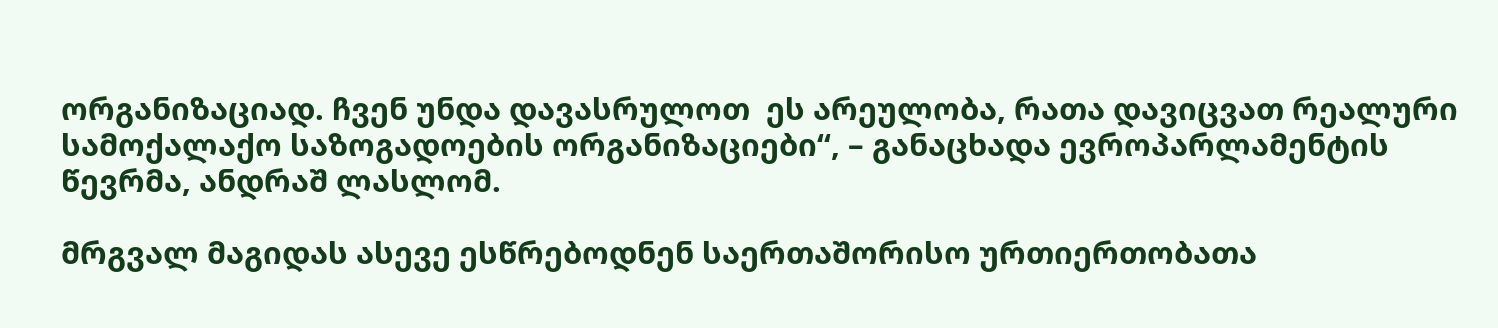ორგანიზაციად. ჩვენ უნდა დავასრულოთ  ეს არეულობა, რათა დავიცვათ რეალური სამოქალაქო საზოგადოების ორგანიზაციები“, – განაცხადა ევროპარლამენტის წევრმა, ანდრაშ ლასლომ.

მრგვალ მაგიდას ასევე ესწრებოდნენ საერთაშორისო ურთიერთობათა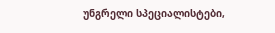უნგრელი სპეციალისტები,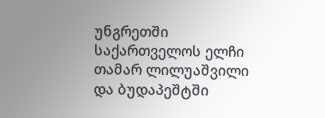უნგრეთში საქართველოს ელჩი თამარ ლილუაშვილი და ბუდაპეშტში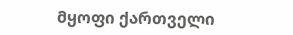მყოფი ქართველი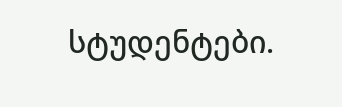სტუდენტები.